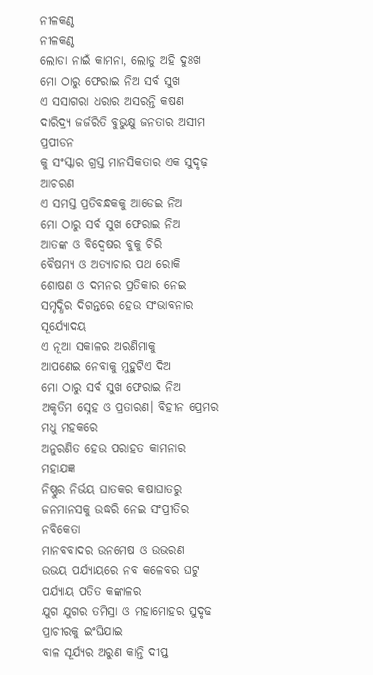ନୀଳକଣ୍ଠ
ନୀଳକଣ୍ଠ
ଲୋଡା ନାଇଁ କାମନା, ଲୋଡୁ ଅହି ଦୁଃଖ
ମୋ ଠାରୁ ଫେରାଇ ନିଅ ସର୍ବ ସୁଖ
ଏ ସସାଗରା ଧରାର ଅସରନ୍ତି କଷଣ
ଦାରିଦ୍ର୍ୟ ଜର୍ଜରିତି ବୁଭୁକ୍ଷୁ ଜନତାର ଅସୀମ ପ୍ରପୀଡନ
କୁ ସଂସ୍କାର ଗ୍ରସ୍ତ ମାନସିକତାର ଏକ ସୁଦୃଢ଼ ଆଚରଣ
ଏ ସମସ୍ତ ପ୍ରତିବନ୍ଧକକୁ ଆଡେଇ ନିଅ
ମୋ ଠାରୁ ସର୍ବ ସୁଖ ଫେରାଇ ନିଅ
ଆତଙ୍କ ଓ ବିଦ୍ବେଷର ବୁକୁ ଚିରି
ବୈଷମ୍ୟ ଓ ଅତ୍ୟାଚାର ପଥ ରୋକି
ଶୋଷଣ ଓ ଦମନର ପ୍ରତିକାର ନେଇ
ସମୃଦ୍ଧିର ଦିଗନ୍ତରେ ହେଉ ସଂଭାବନାର ସୂର୍ଯ୍ୟୋଦୟ
ଏ ନୂଆ ସକାଳର ଅରଣିମାକୁ
ଆପଣେଇ ନେବାକୁ ମୁହୁଟିଏ ଦିଅ
ମୋ ଠାରୁ ସର୍ବ ସୁଖ ଫେରାଇ ନିଅ
ଅକୃତିମ ସ୍ନେହ ଓ ପ୍ରତାରଣ। ବିହୀନ ପ୍ରେମର ମଧୁ ମହକରେ
ଅନୁରଣିତ ହେଉ ପରାହତ କାମନାର ମହାଯଜ୍ଞ
ନିଷ୍ଣୁର ନିର୍ଭୟ ଘାତକର କଷାଘାତରୁ
ଜନମାନସକୁ ଉଦ୍ଧରି ନେଇ ସଂପ୍ରୀତିର ନବିକେତା
ମାନବବାଦର ଉନମେଷ ଓ ଉଭରଣ
ଉଭୟ ପର୍ଯ୍ୟାୟରେ ନବ କଳେବର ଘଟୁ ପର୍ଯ୍ୟାୟ ପତିତ କଙ୍କାଳର
ଯୁଗ ଯୁଗର ତମିସ୍ରା ଓ ମହାମୋହର ସୁଦୃଢ ପ୍ରାଚୀରକୁ ଇଂଘିଯାଇ
ବାଳ ସୂର୍ଯ୍ୟର ଅରୁଣ କାନ୍ତି ଦୀପ୍ତ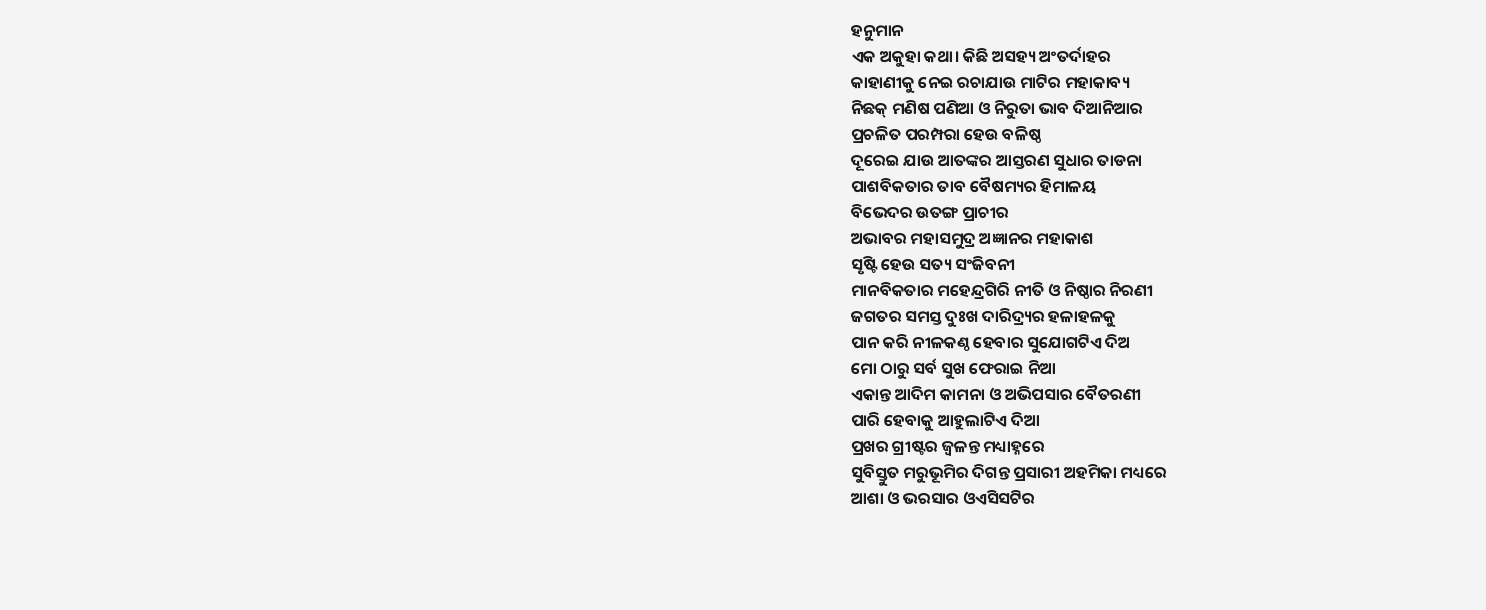ହନୁମାନ
ଏକ ଅକୁହା କଥା। କିଛି ଅସହ୍ୟ ଅଂତର୍ଦାହର
କାହାଣୀକୁ ନେଇ ରଚାଯାଉ ମାଟିର ମହାକାବ୍ୟ
ନିଛକ୍ ମଣିଷ ପଣିଆ ଓ ନିରୁତା ଭାବ ଦିଆନିଆର
ପ୍ରଚଳିତ ପରମ୍ପରା ହେଉ ବଳିଷ୍ଠ
ଦୂରେଇ ଯାଉ ଆତଙ୍କର ଆସ୍ତରଣ ସୁଧାର ତାଡନା
ପାଶବିକତାର ତାବ ବୈଷମ୍ୟର ହିମାଳୟ
ବିଭେଦର ଉତଙ୍ଗ ପ୍ରାଚୀର
ଅଭାବର ମହାସମୁଦ୍ର ଅଜ୍ଞାନର ମହାକାଶ
ସୃଷ୍ଟି ହେଉ ସତ୍ୟ ସଂଜିବନୀ
ମାନବିକତାର ମହେନ୍ଦ୍ରଗିରି ନୀତି ଓ ନିଷ୍ଠାର ନିରଣୀ
ଜଗତର ସମସ୍ତ ଦୁଃଖ ଦାରିଦ୍ର୍ୟର ହଳାହଳକୁ
ପାନ କରି ନୀଳକଣ୍ଠ ହେବାର ସୁଯୋଗଟିଏ ଦିଅ
ମୋ ଠାରୁ ସର୍ବ ସୁଖ ଫେରାଇ ନିଆ
ଏକାନ୍ତ ଆଦିମ କାମନା ଓ ଅଭିପସାର ବୈତରଣୀ
ପାରି ହେବାକୁ ଆହୁଲାଟିଏ ଦିଆ
ପ୍ରଖର ଗ୍ରୀଷ୍ଟର ଜ୍ଵଳନ୍ତ ମଧ୍ୟାହ୍ନରେ
ସୁବିସ୍ତୁତ ମରୁଭୂମିର ଦିଗନ୍ତ ପ୍ରସାରୀ ଅହମିକା ମଧ୍ୟରେ
ଆଶା ଓ ଭରସାର ଓଏସିସଟିର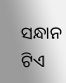ସନ୍ଧାନ ଟିଏ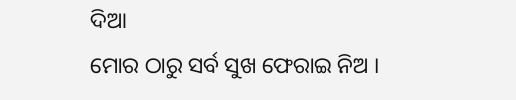ଦିଆ
ମୋର ଠାରୁ ସର୍ବ ସୁଖ ଫେରାଇ ନିଅ ।